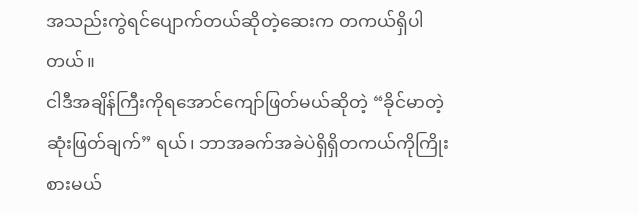အသည်းကွဲရင်ပျောက်တယ်ဆိုတဲ့ဆေးက တကယ်ရှိပါတယ်။
ငါဒီအချိန်ကြီးကိုရအောင်ကျော်ဖြတ်မယ်ဆိုတဲ့ “ခိုင်မာတဲ့ဆုံးဖြတ်ချက်” ရယ်၊ ဘာအခက်အခဲပဲရှိရှိတကယ်ကိုကြိုးစားမယ်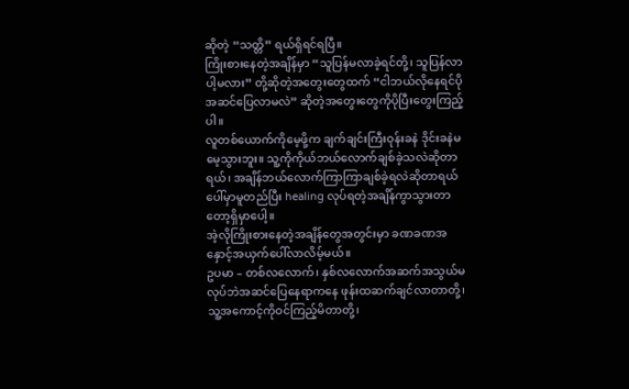ဆိုတဲ့ “သတ္တိ” ရယ်ရှိရင်ရပြီ။
ကြိုးစားနေတဲ့အချိန်မှာ “သူပြန်မလာခဲ့ရင်တို့၊ သူပြန်လာပါ့မလား” တို့ဆိုတဲ့အတွေးတွေထက် “ငါဘယ်လိုနေရင်ပိုအဆင်ပြေလာမလဲ” ဆိုတဲ့အတွေးတွေကိုပိုပြီးတွေးကြည့်ပါ။
လူတစ်ယောက်ကိုမေ့ဖို့က ချက်ချင်းကြီးဝုန်းခနဲ ဒိုင်းခနဲမမေ့သွားဘူး။ သူ့ကိုကိုယ်ဘယ်လောက်ချစ်ခဲ့သလဲဆိုတာရယ်၊ အချိန်ဘယ်လောက်ကြာကြာချစ်ခဲ့ရလဲဆိုတာရယ် ပေါ်မှာမူတည်ပြီး healing လုပ်ရတဲ့အချိန်ကွာသွားတာတော့ရှိမှာပေါ့။
အဲ့လိုကြိုးစားနေတဲ့အချိန်တွေအတွင်းမှာ ခဏခဏအနှောင့်အယှက်ပေါ်လာလိမ့်မယ်။
ဥပမာ – တစ်လလောက်၊ နှစ်လလောက်အဆက်အသွယ်မလုပ်ဘဲအဆင်ပြေနေရာကနေ ဖုန်းထဆက်ချင်လာတာတို့၊ သူ့အကောင့်ကိုဝင်ကြည့်မိတာတို့၊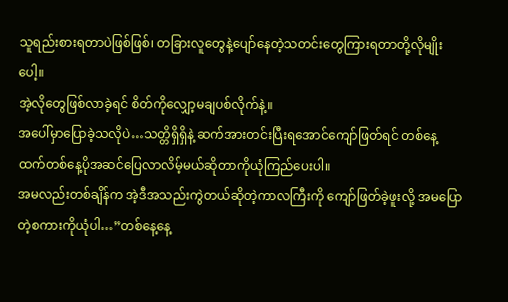သူရည်းစားရတာပဲဖြစ်ဖြစ်၊ တခြားလူတွေနဲ့ပျော်နေတဲ့သတင်းတွေကြားရတာတို့လိုမျိုးပေါ့။
အဲ့လိုတွေဖြစ်လာခဲ့ရင် စိတ်ကိုလျှော့မချပစ်လိုက်နဲ့။
အပေါ်မှာပြောခဲ့သလိုပဲ…သတ္တိရှိရှိနဲ့ ဆက်အားတင်းပြီးရအောင်ကျော်ဖြတ်ရင် တစ်နေ့ထက်တစ်နေ့ပိုအဆင်ပြေလာလိမ့်မယ်ဆိုတာကိုယုံကြည်ပေးပါ။
အမလည်းတစ်ချိန်က အဲ့ဒီအသည်းကွဲတယ်ဆိုတဲ့ကာလကြီးကို ကျော်ဖြတ်ခဲ့ဖူးလို့ အမပြောတဲ့စကားကိုယုံပါ…”တစ်နေ့နေ့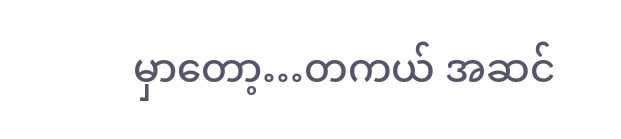မှာတော့…တကယ် အဆင်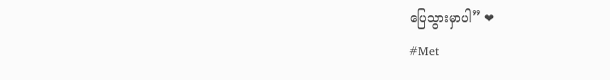ပြေသွားမှာပါ” ❤
#Met